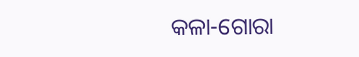କଳା-ଗୋରା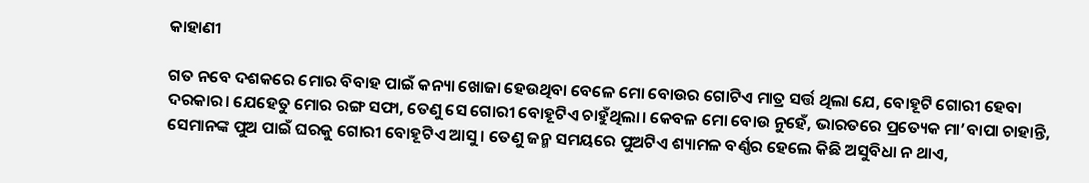କାହାଣୀ

ଗତ ନବେ ଦଶକରେ ମୋର ବିବାହ ପାଇଁ କନ୍ୟା ଖୋଜା ହେଉଥିବା ବେଳେ ମୋ ବୋଉର ଗୋଟିଏ ମାତ୍ର ସର୍ତ୍ତ ଥିଲା ଯେ, ବୋହୂଟି ଗୋରୀ ହେବା ଦରକାର। ଯେହେତୁ ମୋର ରଙ୍ଗ ସଫା, ତେଣୁ ସେ ଗୋରୀ ବୋହୂଟିଏ ଚାହୁଁଥିଲା। କେବଳ ମୋ ବୋଉ ନୁହେଁ, ଭାରତରେ ପ୍ରତ୍ୟେକ ମା’ବାପା ଚାହାନ୍ତି, ସେମାନଙ୍କ ପୁଅ ପାଇଁ ଘରକୁ ଗୋରୀ ବୋହୂଟିଏ ଆସୁ। ତେଣୁ ଜନ୍ମ ସମୟରେ ପୁଅଟିଏ ଶ୍ୟାମଳ ବର୍ଣ୍ଣର ହେଲେ କିଛି ଅସୁବିଧା ନ ଥାଏ,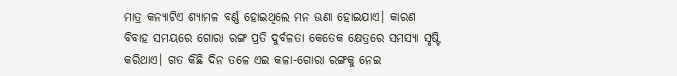ମାତ୍ର କନ୍ୟାଟିଏ ଶ୍ୟାମଳ ବର୍ଣ୍ଣ ହୋଇଥିଲେ ମନ ଊଣା ହୋଇଯାଏ। କାରଣ ବିବାହ ସମୟରେ ଗୋରା ରଙ୍ଗ ପ୍ରତି ଦୁର୍ବଳତା କେତେକ କ୍ଷେତ୍ରରେ ସମସ୍ୟା ସୃଷ୍ଟି କରିଥାଏ। ଗତ କିଛି ଦିନ ତଳେ ଏଇ କଳା-ଗୋରା ରଙ୍ଗକୁ ନେଇ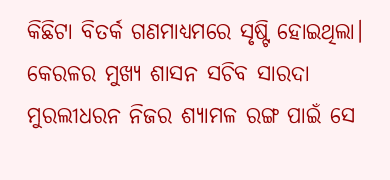କିଛିଟା ବିତର୍କ ଗଣମାଧ୍ୟମରେ ସୃଷ୍ଟି ହୋଇଥିଲା। କେରଳର ମୁଖ୍ୟ ଶାସନ ସଚିବ ସାରଦା ମୁରଲୀଧରନ ନିଜର ଶ୍ୟାମଳ ରଙ୍ଗ ପାଇଁ ସେ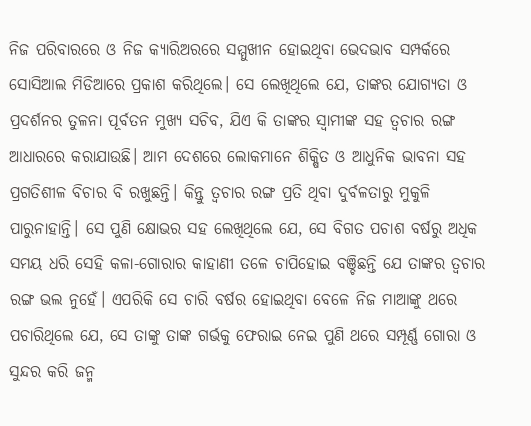ନିଜ ପରିବାରରେ ଓ ନିଜ କ୍ୟାରିଅରରେ ସମ୍ମୁଖୀନ ହୋଇଥିବା ଭେଦଭାବ ସମ୍ପର୍କରେ ସୋସିଆଲ ମିଡିଆରେ ପ୍ରକାଶ କରିଥିଲେ। ସେ ଲେଖିଥିଲେ ଯେ, ତାଙ୍କର ଯୋଗ୍ୟତା ଓ ପ୍ରଦର୍ଶନର ତୁଳନା ପୂର୍ବତନ ମୁଖ୍ୟ ସଚିବ, ଯିଏ କି ତାଙ୍କର ସ୍ବାମୀଙ୍କ ସହ ତ୍ୱଚାର ରଙ୍ଗ ଆଧାରରେ କରାଯାଉଛି। ଆମ ଦେଶରେ ଲୋକମାନେ ଶିକ୍ଷିତ ଓ ଆଧୁନିକ ଭାବନା ସହ ପ୍ରଗତିଶୀଳ ବିଚାର ବି ରଖୁଛନ୍ତି। କିନ୍ତୁ ତ୍ୱଚାର ରଙ୍ଗ ପ୍ରତି ଥିବା ଦୁର୍ବଳତାରୁ ମୁକୁଳି ପାରୁନାହାନ୍ତି। ସେ ପୁଣି କ୍ଷୋଭର ସହ ଲେଖିଥିଲେ ଯେ, ସେ ବିଗତ ପଚାଶ ବର୍ଷରୁ ଅଧିକ ସମୟ ଧରି ସେହି କଳା-ଗୋରାର କାହାଣୀ ତଳେ ଚାପିହୋଇ ବଞ୍ଚିଛନ୍ତି ଯେ ତାଙ୍କର ତ୍ୱଚାର ରଙ୍ଗ ଭଲ ନୁହେଁ। ଏପରିକି ସେ ଚାରି ବର୍ଷର ହୋଇଥିବା ବେଳେ ନିଜ ମାଆଙ୍କୁ ଥରେ ପଚାରିଥିଲେ ଯେ, ସେ ତାଙ୍କୁ ତାଙ୍କ ଗର୍ଭକୁ ଫେରାଇ ନେଇ ପୁଣି ଥରେ ସମ୍ପୂର୍ଣ୍ଣ ଗୋରା ଓ ସୁନ୍ଦର କରି ଜନ୍ମ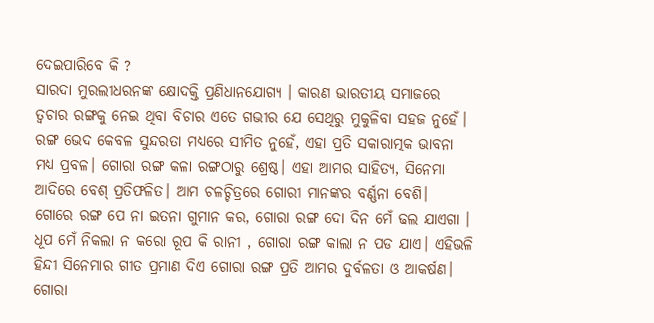ଦେଇପାରିବେ କି ?
ସାରଦା ମୁରଲୀଧରନଙ୍କ କ୍ଷୋଦକ୍ତି ପ୍ରଣିଧାନଯୋଗ୍ୟ । କାରଣ ଭାରତୀୟ ସମାଜରେ ତ୍ୱଚାର ରଙ୍ଗକୁ ନେଇ ଥିବା ବିଚାର ଏତେ ଗଭୀର ଯେ ସେଥିରୁ ମୁକୁଳିବା ସହଜ ନୁହେଁ। ରଙ୍ଗ ଭେଦ କେବଳ ସୁନ୍ଦରତା ମଧ୍ୟରେ ସୀମିତ ନୁହେଁ, ଏହା ପ୍ରତି ସକାରାତ୍ମକ ଭାବନା ମଧ୍ୟ ପ୍ରବଳ। ଗୋରା ରଙ୍ଗ କଳା ରଙ୍ଗଠାରୁ ଶ୍ରେଷ୍ଠ। ଏହା ଆମର ସାହିତ୍ୟ, ସିନେମା ଆଦିରେ ବେଶ୍‌ ପ୍ରତିଫଳିତ। ଆମ ଚଳଚ୍ଚିତ୍ରରେ ଗୋରୀ ମାନଙ୍କର ବର୍ଣ୍ଣନା ବେଶି।
ଗୋରେ ରଙ୍ଗ ପେ ନା ଇତନା ଗୁମାନ କର, ଗୋରା ରଙ୍ଗ ଦୋ ଦିନ ମେଁ ଢଲ ଯାଏଗା । ଧୂପ ମେଁ ନିକଲା ନ କରୋ ରୂପ କି ରାନୀ , ଗୋରା ରଙ୍ଗ କାଲା ନ ପଡ ଯାଏ। ଏହିଭଳି ହିନ୍ଦୀ ସିନେମାର ଗୀତ ପ୍ରମାଣ ଦିଏ ଗୋରା ରଙ୍ଗ ପ୍ରତି ଆମର ଦୁର୍ବଳତା ଓ ଆକର୍ଷଣ। ଗୋରା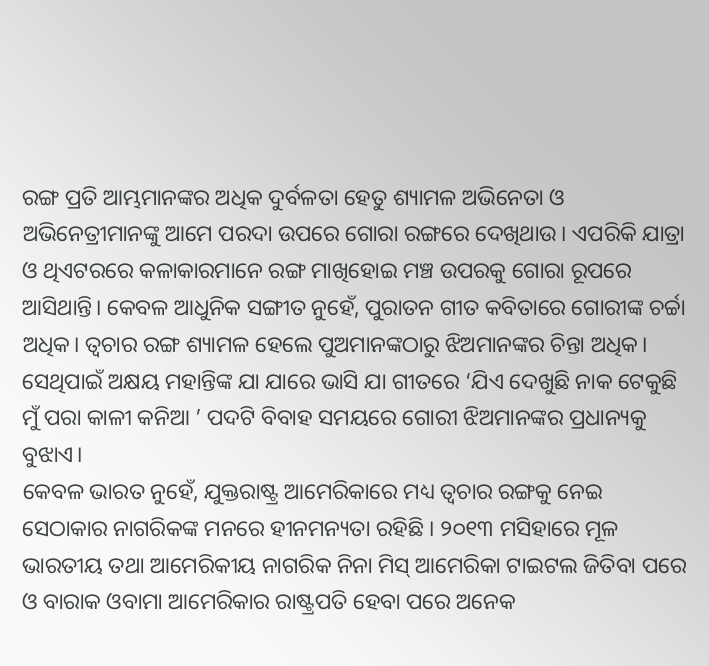ରଙ୍ଗ ପ୍ରତି ଆମ୍ଭମାନଙ୍କର ଅଧିକ ଦୁର୍ବଳତା ହେତୁ ଶ୍ୟାମଳ ଅଭିନେତା ଓ ଅଭିନେତ୍ରୀମାନଙ୍କୁ ଆମେ ପରଦା ଉପରେ ଗୋରା ରଙ୍ଗରେ ଦେଖିଥାଉ। ଏପରିକି ଯାତ୍ରା ଓ ଥିଏଟରରେ କଳାକାରମାନେ ରଙ୍ଗ ମାଖିହୋଇ ମଞ୍ଚ ଉପରକୁ ଗୋରା ରୂପରେ ଆସିଥାନ୍ତି। କେବଳ ଆଧୁନିକ ସଙ୍ଗୀତ ନୁହେଁ, ପୁରାତନ ଗୀତ କବିତାରେ ଗୋରୀଙ୍କ ଚର୍ଚ୍ଚା ଅଧିକ। ତ୍ୱଚାର ରଙ୍ଗ ଶ୍ୟାମଳ ହେଲେ ପୁଅମାନଙ୍କଠାରୁ ଝିଅମାନଙ୍କର ଚିନ୍ତା ଅଧିକ। ସେଥିପାଇଁ ଅକ୍ଷୟ ମହାନ୍ତିଙ୍କ ଯା ଯାରେ ଭାସି ଯା ଗୀତରେ ‘ଯିଏ ଦେଖୁଛି ନାକ ଟେକୁଛି ମୁଁ ପରା କାଳୀ କନିଆ ’ ପଦଟି ବିବାହ ସମୟରେ ଗୋରୀ ଝିଅମାନଙ୍କର ପ୍ରଧାନ୍ୟକୁ ବୁଝାଏ।
କେବଳ ଭାରତ ନୁହେଁ, ଯୁକ୍ତରାଷ୍ଟ୍ର ଆମେରିକାରେ ମଧ୍ୟ ତ୍ୱଚାର ରଙ୍ଗକୁ ନେଇ ସେଠାକାର ନାଗରିକଙ୍କ ମନରେ ହୀନମନ୍ୟତା ରହିଛି । ୨୦୧୩ ମସିହାରେ ମୂଳ ଭାରତୀୟ ତଥା ଆମେରିକୀୟ ନାଗରିକ ନିନା ମିସ୍‌ ଆମେରିକା ଟାଇଟଲ ଜିତିବା ପରେ ଓ ବାରାକ ଓବାମା ଆମେରିକାର ରାଷ୍ଟ୍ରପତି ହେବା ପରେ ଅନେକ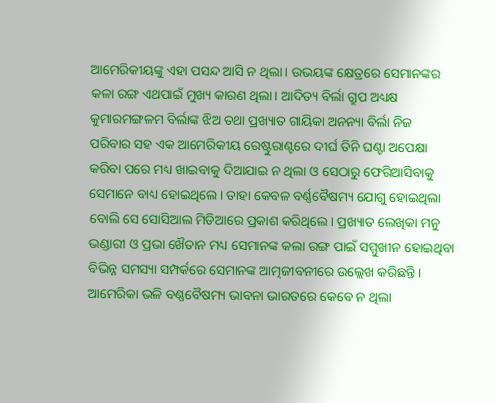ଆମେରିକୀୟଙ୍କୁ ଏହା ପସନ୍ଦ ଆସି ନ ଥିଲା। ଉଭୟଙ୍କ କ୍ଷେତ୍ରରେ ସେମାନଙ୍କର କଳା ରଙ୍ଗ ଏଥପାଇଁ ମୁଖ୍ୟ କାରଣ ଥିଲା। ଆଦିତ୍ୟ ବିର୍ଲା ଗ୍ରୁପ ଅଧ୍ୟକ୍ଷ କୁମାରମଙ୍ଗଳମ ବିର୍ଲାଙ୍କ ଝିଅ ତଥା ପ୍ରଖ୍ୟାତ ଗାୟିକା ଅନନ୍ୟା ବିର୍ଲା ନିଜ ପରିବାର ସହ ଏକ ଆମେରିକୀୟ ରେଷ୍ଟୁରାଣ୍ଟରେ ଦୀର୍ଘ ତିନି ଘଣ୍ଟା ଅପେକ୍ଷା କରିବା ପରେ ମଧ୍ୟ ଖାଇବାକୁ ଦିଆଯାଇ ନ ଥିଲା ଓ ସେଠାରୁ ଫେରିଆସିବାକୁ ସେମାନେ ବାଧ୍ୟ ହୋଇଥିଲେ। ତାହା କେବଳ ବର୍ଣ୍ଣବୈଷମ୍ୟ ଯୋଗୁ ହୋଇଥିଲା ବୋଲି ସେ ସୋସିଆଲ ମିଡିଆରେ ପ୍ରକାଶ କରିଥିଲେ। ପ୍ରଖ୍ୟାତ ଲେଖିକା ମନୁ ଭଣ୍ଡାରୀ ଓ ପ୍ରଭା ଖୈତାନ ମଧ୍ୟ ସେମାନଙ୍କ କଲା ରଙ୍ଗ ପାଇଁ ସମ୍ମୁଖୀନ ହୋଇଥିବା ବିଭିନ୍ନ ସମସ୍ୟା ସମ୍ପର୍କରେ ସେମାନଙ୍କ ଆତ୍ମଜୀବନୀରେ ଉଲ୍ଲେଖ କରିଛନ୍ତି। ଆମେରିକା ଭଳି ବଣ୍ଣବୈଷମ୍ୟ ଭାବନା ଭାରତରେ କେବେ ନ ଥିଲା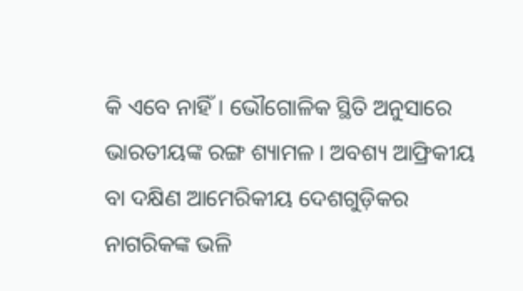କି ଏବେ ନାହିଁ। ଭୌଗୋଳିକ ସ୍ଥିତି ଅନୁସାରେ ଭାରତୀୟଙ୍କ ରଙ୍ଗ ଶ୍ୟାମଳ। ଅବଶ୍ୟ ଆଫ୍ରିକୀୟ ବା ଦକ୍ଷିଣ ଆମେରିକୀୟ ଦେଶଗୁଡ଼ିକର ନାଗରିକଙ୍କ ଭଳି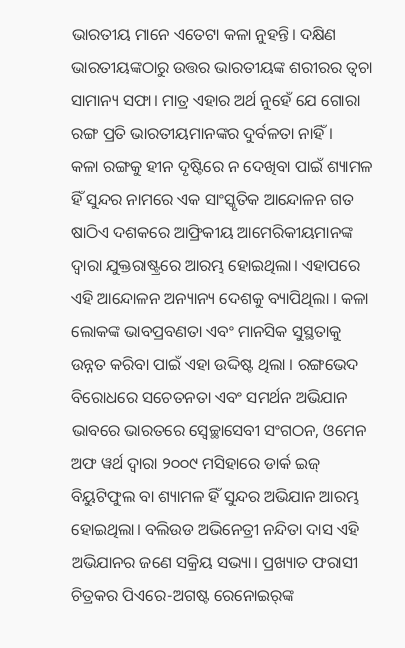ଭାରତୀୟ ମାନେ ଏତେଟା କଳା ନୁହନ୍ତି। ଦକ୍ଷିଣ ଭାରତୀୟଙ୍କଠାରୁ ଉତ୍ତର ଭାରତୀୟଙ୍କ ଶରୀରର ତ୍ୱଚା ସାମାନ୍ୟ ସଫା। ମାତ୍ର ଏହାର ଅର୍ଥ ନୁହେଁ ଯେ ଗୋରା ରଙ୍ଗ ପ୍ରତି ଭାରତୀୟମାନଙ୍କର ଦୁର୍ବଳତା ନାହିଁ।
କଳା ରଙ୍ଗକୁ ହୀନ ଦୃଷ୍ଟିରେ ନ ଦେଖିବା ପାଇଁ ଶ୍ୟାମଳ ହିଁ ସୁନ୍ଦର ନାମରେ ଏକ ସାଂସ୍କୃତିକ ଆନ୍ଦୋଳନ ଗତ ଷାଠିଏ ଦଶକରେ ଆଫ୍ରିକୀୟ ଆମେରିକୀୟମାନଙ୍କ ଦ୍ୱାରା ଯୁକ୍ତରାଷ୍ଟ୍ରରେ ଆରମ୍ଭ ହୋଇଥିଲା। ଏହାପରେ ଏହି ଆନ୍ଦୋଳନ ଅନ୍ୟାନ୍ୟ ଦେଶକୁ ବ୍ୟାପିଥିଲା । କଳା ଲୋକଙ୍କ ଭାବପ୍ରବଣତା ଏବଂ ମାନସିକ ସୁସ୍ଥତାକୁ ଉନ୍ନତ କରିବା ପାଇଁ ଏହା ଉଦ୍ଦିଷ୍ଟ ଥିଲା । ରଙ୍ଗଭେଦ ବିରୋଧରେ ସଚେତନତା ଏବଂ ସମର୍ଥନ ଅଭିଯାନ ଭାବରେ ଭାରତରେ ସ୍ବେଚ୍ଛାସେବୀ ସଂଗଠନ, ଓମେନ ଅଫ ୱର୍ଥ ଦ୍ୱାରା ୨୦୦୯ ମସିହାରେ ଡାର୍କ ଇଜ୍‌ ବିୟୁଟିଫୁଲ ବା ଶ୍ୟାମଳ ହିଁ ସୁନ୍ଦର ଅଭିଯାନ ଆରମ୍ଭ ହୋଇଥିଲା। ବଲିଉଡ ଅଭିନେତ୍ରୀ ନନ୍ଦିତା ଦାସ ଏହି ଅଭିଯାନର ଜଣେ ସକ୍ରିୟ ସଭ୍ୟା। ପ୍ରଖ୍ୟାତ ଫରାସୀ ଚିତ୍ରକର ପିଏରେ-ଅଗଷ୍ଟ ରେନୋଇର୍‌ଙ୍କ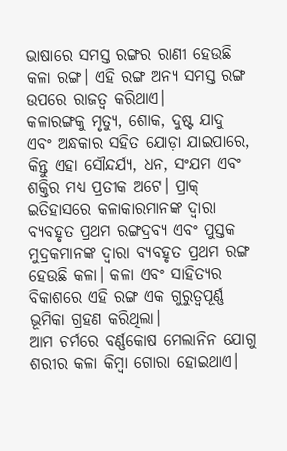ଭାଷାରେ ସମସ୍ତ ରଙ୍ଗର ରାଣୀ ହେଉଛି କଳା ରଙ୍ଗ। ଏହି ରଙ୍ଗ ଅନ୍ୟ ସମସ୍ତ ରଙ୍ଗ ଉପରେ ରାଜତ୍ୱ କରିଥାଏ।
କଳାରଙ୍ଗକୁ ମୃତ୍ୟୁ, ଶୋକ, ଦୁଷ୍ଟ ଯାଦୁ ଏବଂ ଅନ୍ଧକାର ସହିତ ଯୋଡ଼ା ଯାଇପାରେ, କିନ୍ତୁ ଏହା ସୌନ୍ଦର୍ଯ୍ୟ, ଧନ, ସଂଯମ ଏବଂ ଶକ୍ତିର ମଧ୍ୟ ପ୍ରତୀକ ଅଟେ। ପ୍ରାକ୍‌ ଇତିହାସରେ କଳାକାରମାନଙ୍କ ଦ୍ୱାରା ବ୍ୟବହୃତ ପ୍ରଥମ ରଙ୍ଗଦ୍ରବ୍ୟ ଏବଂ ପୁସ୍ତକ ମୁଦ୍ରକମାନଙ୍କ ଦ୍ୱାରା ବ୍ୟବହୃତ ପ୍ରଥମ ରଙ୍ଗ ହେଉଛି କଳା। କଳା ଏବଂ ସାହିତ୍ୟର ବିକାଶରେ ଏହି ରଙ୍ଗ ଏକ ଗୁରୁତ୍ୱପୂର୍ଣ୍ଣ ଭୂମିକା ଗ୍ରହଣ କରିଥିଲା।
ଆମ ଚର୍ମରେ ବର୍ଣ୍ଣକୋଷ ମେଲାନିନ ଯୋଗୁ ଶରୀର କଳା କିମ୍ବା ଗୋରା ହୋଇଥାଏ।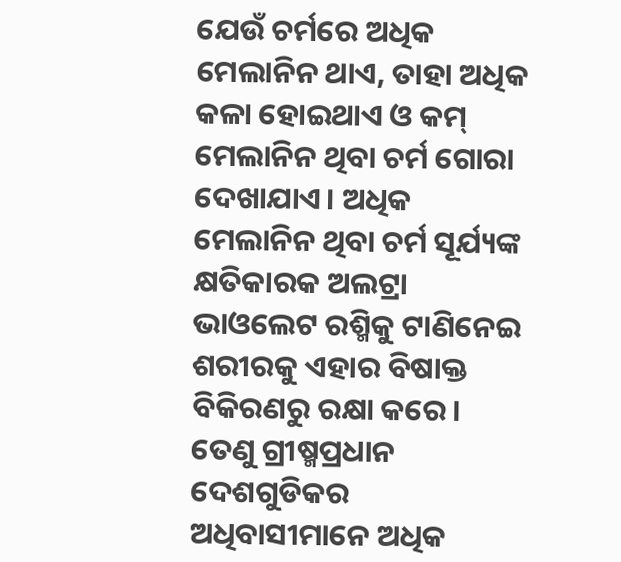ଯେଉଁ ଚର୍ମରେ ଅଧିକ ମେଲାନିନ ଥାଏ, ତାହା ଅଧିକ କଳା ହୋଇଥାଏ ଓ କମ୍‌ ମେଲାନିନ ଥିବା ଚର୍ମ ଗୋରା ଦେଖାଯାଏ। ଅଧିକ ମେଲାନିନ ଥିବା ଚର୍ମ ସୂର୍ଯ୍ୟଙ୍କ କ୍ଷତିକାରକ ଅଲଟ୍ରା ଭାଓଲେଟ ରଶ୍ମିକୁ ଟାଣିନେଇ ଶରୀରକୁ ଏହାର ବିଷାକ୍ତ ବିକିରଣରୁ ରକ୍ଷା କରେ। ତେଣୁ ଗ୍ରୀଷ୍ମପ୍ରଧାନ ଦେଶଗୁଡିକର ଅଧିବାସୀମାନେ ଅଧିକ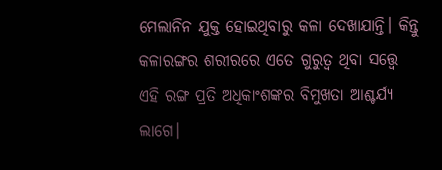ମେଲାନିନ ଯୁକ୍ତ ହୋଇଥିବାରୁ କଳା ଦେଖାଯାନ୍ତି। କିନ୍ତୁ କଳାରଙ୍ଗର ଶରୀରରେ ଏତେ ଗୁରୁତ୍ୱ ଥିବା ସତ୍ତ୍ୱେ ଏହି ରଙ୍ଗ ପ୍ରତି ଅଧିକାଂଶଙ୍କର ବିମୁଖତା ଆଶ୍ଚର୍ଯ୍ୟ ଲାଗେ।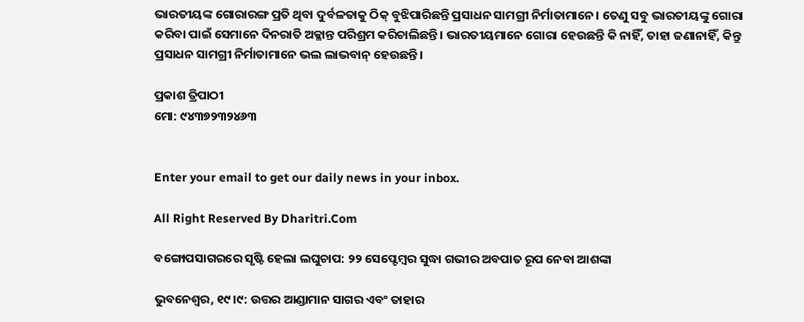ଭାରତୀୟଙ୍କ ଗୋରାରଙ୍ଗ ପ୍ରତି ଥିବା ଦୁର୍ବଳତାକୁ ଠିକ୍‌ ବୁଝିପାରିଛନ୍ତି ପ୍ରସାଧନ ସାମଗ୍ରୀ ନିର୍ମାତାମାନେ। ତେଣୁ ସବୁ ଭାରତୀୟଙ୍କୁ ଗୋରା କରିବା ପାଇଁ ସେମାନେ ଦିନରାତି ଅକ୍ଳାନ୍ତ ପରିଶ୍ରମ କରିଚାଲିଛନ୍ତି। ଭାରତୀୟମାନେ ଗୋରା ହେଉଛନ୍ତି କି ନାହିଁ, ତାହା ଜଣାନାହିଁ, କିନ୍ତୁ ପ୍ରସାଧନ ସାମଗ୍ରୀ ନିର୍ମାତାମାନେ ଭଲ ଲାଭବାନ୍‌ ହେଉଛନ୍ତି।

ପ୍ରକାଶ ତ୍ରିପାଠୀ
ମୋ: ୯୪୩୭୨୩୨୪୬୩


Enter your email to get our daily news in your inbox.

All Right Reserved By Dharitri.Com

ବଙ୍ଗୋପସାଗରରେ ସୃଷ୍ଟି ହେଲା ଲଘୁଚାପ: ୨୨ ସେପ୍ଟେମ୍ବର ସୁଦ୍ଧା ଗଭୀର ଅବପାତ ରୂପ ନେବା ଆଶଙ୍କା

ଭୁବନେଶ୍ୱର, ୧୯।୯: ଉତ୍ତର ଆଣ୍ଡାମାନ ସାଗର ଏବଂ ତାହାର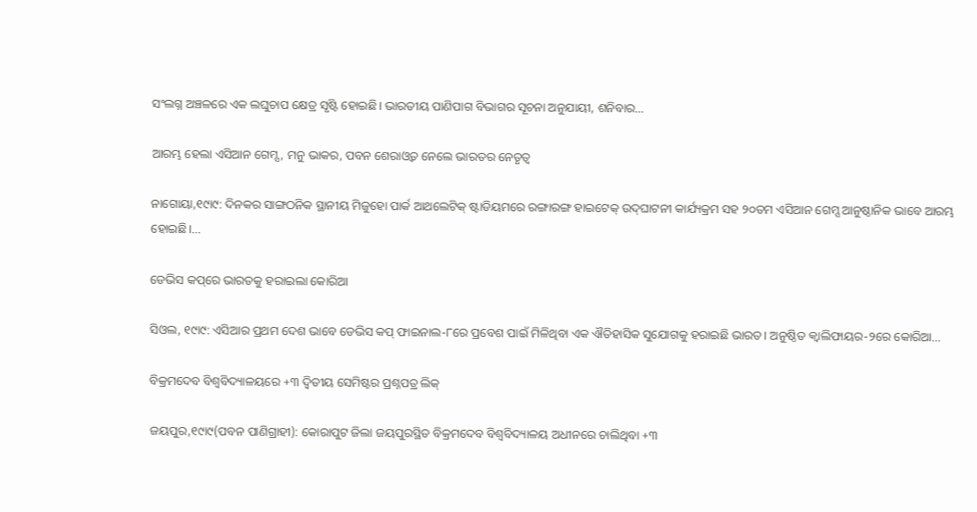ସଂଲଗ୍ନ ଅଞ୍ଚଳରେ ଏକ ଲଘୁଚାପ କ୍ଷେତ୍ର ସୃଷ୍ଟି ହୋଇଛି। ଭାରତୀୟ ପାଣିପାଗ ବିଭାଗର ସୂଚନା ଅନୁଯାୟୀ, ଶନିବାର…

ଆରମ୍ଭ ହେଲା ଏସିଆନ ଗେମ୍ସ, ମନୁ ଭାକର, ପବନ ଶେରାଓ୍ବତ ନେଲେ ଭାରତର ନେତୃତ୍ୱ

ନାଗୋୟା,୧୯ା୯: ଦିନକର ସାଙ୍ଗଠନିକ ସ୍ଥାନୀୟ ମିଜୁହୋ ପାର୍କ ଆଥଲେଟିକ୍‌ ଷ୍ଟାଡିୟମରେ ରଙ୍ଗାରଙ୍ଗ ହାଇଟେକ୍‌ ଉଦ୍‌ଘାଟନୀ କାର୍ଯ୍ୟକ୍ରମ ସହ ୨୦ତମ ଏସିଆନ ଗେମ୍ସ ଆନୁଷ୍ଠାନିକ ଭାବେ ଆରମ୍ଭ ହୋଇଛି।…

ଡେଭିସ କପ୍‌ରେ ଭାରତକୁ ହରାଇଲା କୋରିଆ

ସିଓଲ, ୧୯ା୯: ଏସିଆର ପ୍ରଥମ ଦେଶ ଭାବେ ଡେଭିସ କପ୍‌ ଫାଇନାଲ-୮ରେ ପ୍ରବେଶ ପାଇଁ ମିଳିଥିବା ଏକ ଐତିହାସିକ ସୁଯୋଗକୁ ହରାଇଛି ଭାରତ। ଅନୁଷ୍ଠିତ କ୍ୱାଲିଫାୟର-୨ରେ କୋରିଆ…

ବିକ୍ରମଦେବ ବିଶ୍ୱବିଦ୍ୟାଳୟରେ +୩ ଦ୍ୱିତୀୟ ସେମିଷ୍ଟର ପ୍ରଶ୍ନପତ୍ର ଲିକ୍‌

ଜୟପୁର,୧୯ା୯(ପବନ ପାଣିଗ୍ରାହୀ): କୋରାପୁଟ ଜିଲା ଜୟପୁରସ୍ଥିତ ବିକ୍ରମଦେବ ବିଶ୍ୱବିଦ୍ୟାଳୟ ଅଧୀନରେ ଚାଲିଥିବା +୩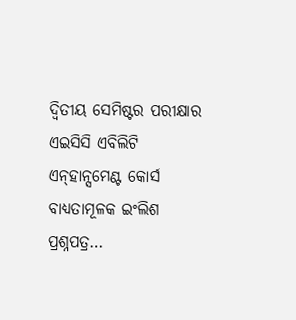ଦ୍ବିତୀୟ ସେମିଷ୍ଟର ପରୀକ୍ଷାର ଏଇସିସି ଏବିଲିଟି ଏନ୍‌ହାନ୍ସମେଣ୍ଟ କୋର୍ସ ବାଧ୍ୟତାମୂଳକ ଇଂଲିଶ ପ୍ରଶ୍ନପତ୍ର…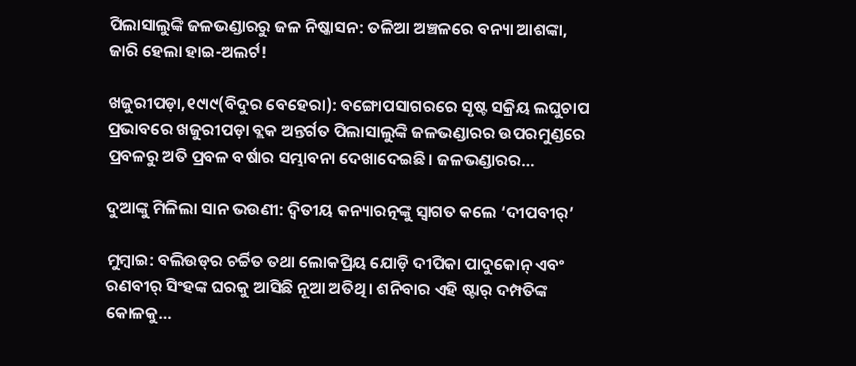ପିଲାସାଲୁଙ୍କି ଜଳଭଣ୍ଡାରରୁ ଜଳ ନିଷ୍କାସନ: ତଳିଆ ଅଞ୍ଚଳରେ ବନ୍ୟା ଆଶଙ୍କା, ଜାରି ହେଲା ହାଇ-ଅଲର୍ଟ!

ଖଜୁରୀପଡ଼ା,୧୯ା୯(ବିଦୁର ବେହେରା): ବଙ୍ଗୋପସାଗରରେ ସୃଷ୍ଟ ସକ୍ରିୟ ଲଘୁଚାପ ପ୍ରଭାବରେ ଖଜୁରୀପଡ଼ା ବ୍ଲକ ଅନ୍ତର୍ଗତ ପିଲାସାଲୁଙ୍କି ଜଳଭଣ୍ଡାରର ଉପରମୁଣ୍ଡରେ ପ୍ରବଳରୁ ଅତି ପ୍ରବଳ ବର୍ଷାର ସମ୍ଭାବନା ଦେଖାଦେଇଛି। ଜଳଭଣ୍ଡାରର…

ଦୁଆଙ୍କୁ ମିଳିଲା ସାନ ଭଉଣୀ: ଦ୍ୱିତୀୟ କନ୍ୟାରତ୍ନଙ୍କୁ ସ୍ୱାଗତ କଲେ ‘ଦୀପବୀର୍‌’

ମୁମ୍ବାଇ: ବଲିଉଡ୍‌ର ଚର୍ଚ୍ଚିତ ତଥା ଲୋକପ୍ରିୟ ଯୋଡ଼ି ଦୀପିକା ପାଦୁକୋନ୍‌ ଏବଂ ରଣବୀର୍‌ ସିଂହଙ୍କ ଘରକୁ ଆସିଛି ନୂଆ ଅତିଥି। ଶନିବାର ଏହି ଷ୍ଟାର୍‌ ଦମ୍ପତିଙ୍କ କୋଳକୁ…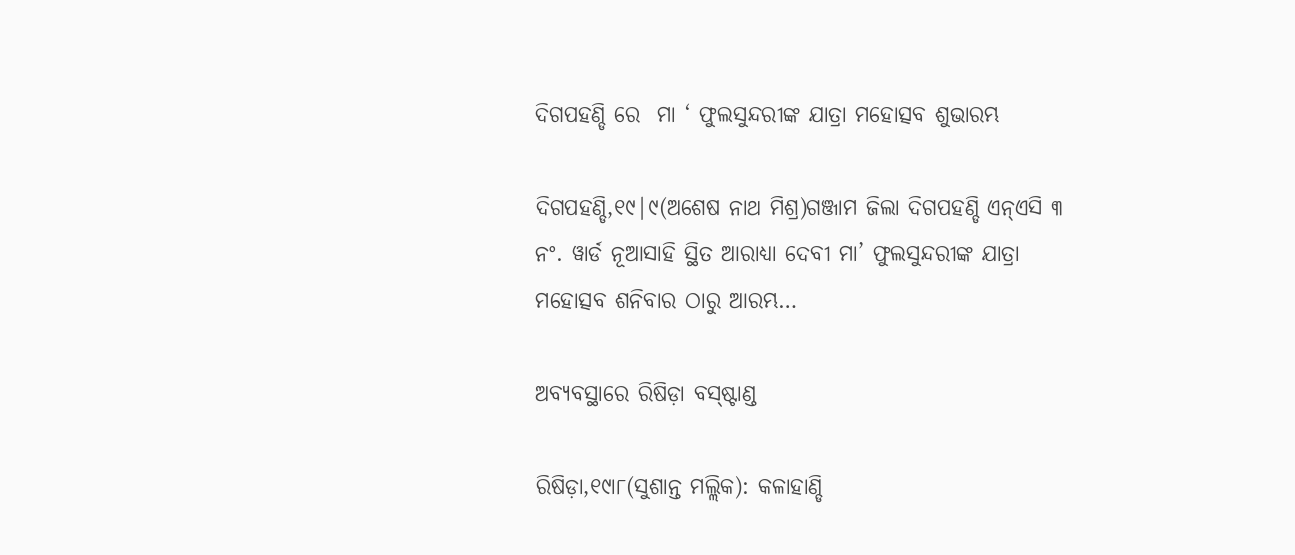ଦିଗପହଣ୍ଡି ରେ  ମା ‘ ଫୁଲସୁନ୍ଦରୀଙ୍କ ଯାତ୍ରା ମହୋତ୍ସବ ଶୁଭାରମ୍ଭ

ଦିଗପହଣ୍ଡି,୧୯|୯(ଅଶେଷ ନାଥ ମିଶ୍ର)ଗଞ୍ଜାମ ଜିଲା ଦିଗପହଣ୍ଡି ଏନ୍ଏସି ୩ ନଂ. ୱାର୍ଡ ନୂଆସାହି ସ୍ଥିତ ଆରାଧ୍ଯା ଦେବୀ ମା’ ଫୁଲସୁନ୍ଦରୀଙ୍କ ଯାତ୍ରା ମହୋତ୍ସବ ଶନିବାର ଠାରୁ ଆରମ୍ଭ…

ଅବ୍ୟବସ୍ଥାରେ ରିଷିଡ଼ା ବସ୍‌ଷ୍ଟାଣ୍ଡ

ରିଷିଡ଼ା,୧୯ା୮(ସୁଶାନ୍ତ ମଲ୍ଲିକ): କଳାହାଣ୍ଡି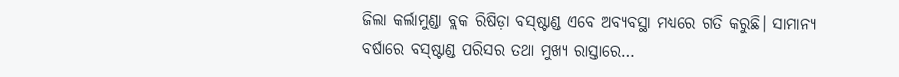ଜିଲା କର୍ଲାମୁଣ୍ଡା ବ୍ଲକ ରିଷିଡ଼ା ବସ୍‌ଷ୍ଟାଣ୍ଡ ଏବେ ଅବ୍ୟବସ୍ଥା ମଧ୍ୟରେ ଗତି କରୁଛି। ସାମାନ୍ୟ ବର୍ଷାରେ ବସ୍‌ଷ୍ଟାଣ୍ଡ ପରିସର ତଥା ମୁଖ୍ୟ ରାସ୍ତାରେ…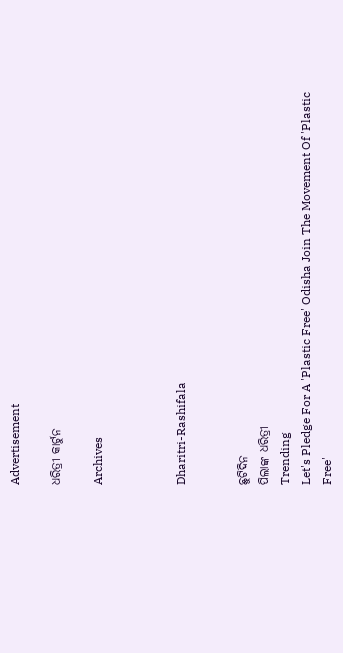Advertisement

ଧରିତ୍ରୀ କାର୍ଟୁନ

Archives



Dharitri-Rashifala


ଛୁଟିଦିନ
ପିଲାଙ୍କ ଧରିତ୍ରୀ
Trending
Let's Pledge For A 'Plastic Free' Odisha Join The Movement Of 'Plastic Free'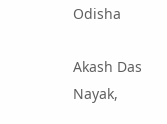Odisha

Akash Das Nayak,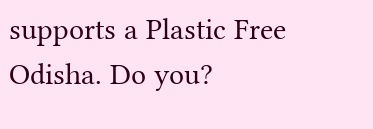supports a Plastic Free Odisha. Do you?